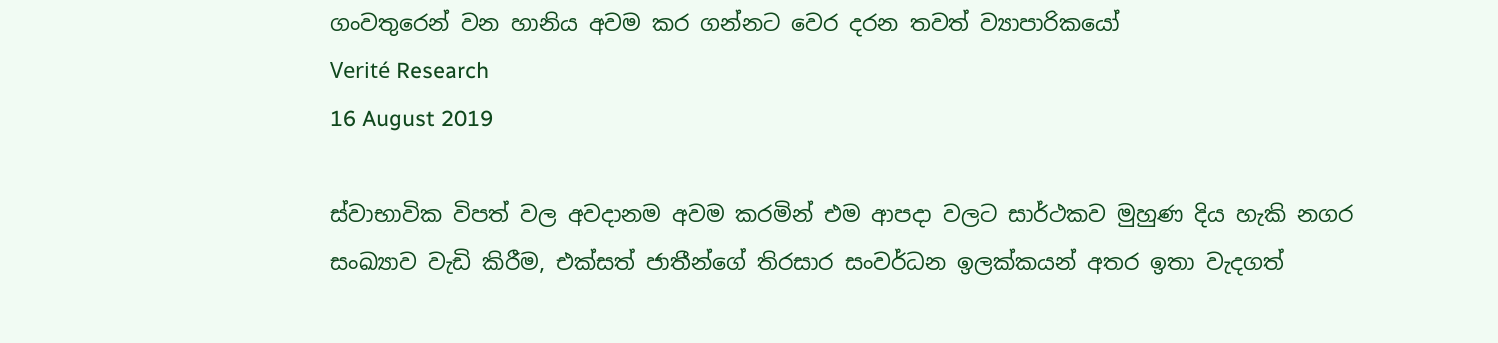ගංවතුරෙන් වන හානිය අවම කර ගන්නට වෙර දරන තවත් ව්‍යාපාරික‍යෝ
Verité Research
16 August 2019

ස්වාභාවික විපත් වල අවදානම අවම කරමින් එම ආපදා වලට සාර්ථකව මුහුණ දිය හැකි නගර සංඛ්‍යාව වැඩි කිරීම, එක්සත් ජාතීන්ගේ තිරසාර සංවර්ධන ඉලක්කයන් අතර ඉතා වැදගත්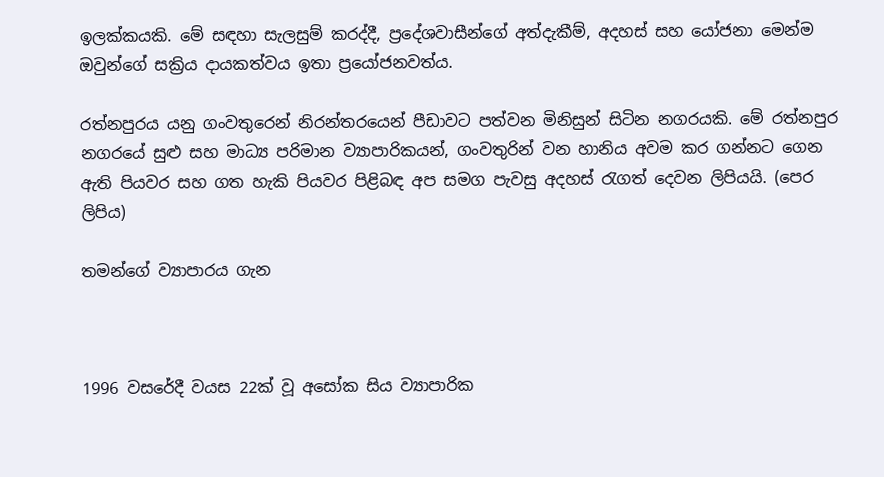ඉලක්කයකි. මේ සඳහා සැලසුම් කරද්දී, ප්‍රදේශවාසීන්ගේ අත්දැකීම්, අදහස් සහ යෝජනා මෙන්ම ඔවුන්ගේ සක්‍රිය දායකත්වය ඉතා ප්‍රයෝජනවත්ය.

රත්නපුරය යනු ගංවතුරෙන් නිරන්තරයෙන් පීඩාවට පත්වන මිනිසුන් සිටින නගරයකි. මේ රත්නපුර නගරයේ සුළු සහ මාධ්‍ය පරිමාන ව්‍යාපාරිකයන්, ගංවතුරින් වන හානිය අවම කර ගන්නට ගෙන ඇති පියවර සහ ගත හැකි පියවර පිළිබඳ අප සමග පැවසු අදහස් රැගත් දෙවන ලිපියයි. (පෙර ලිපිය)

තමන්ගේ ව්‍යාපාරය ගැන



1996 වසරේදී වයස 22ක් වූ අසෝක සිය ව්‍යාපාරික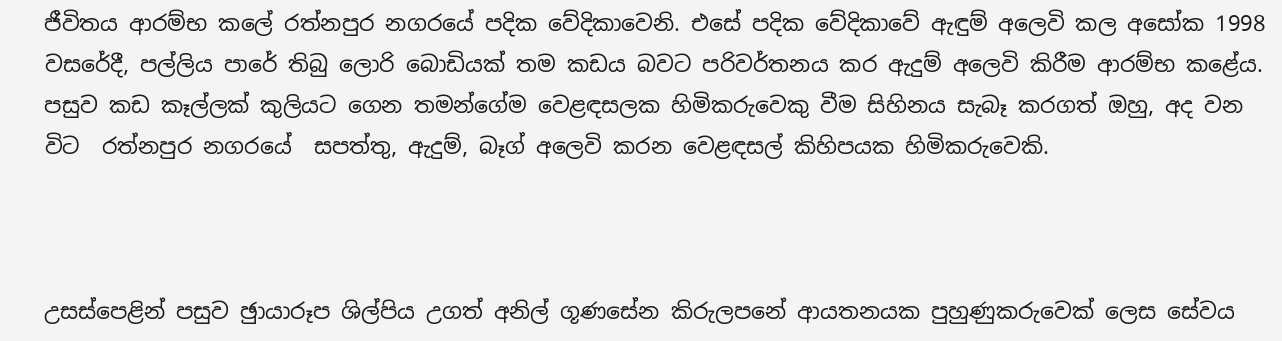ජීවිතය ආරම්භ කලේ රත්නපුර නගරයේ පදික වේදිකාවෙනි. එසේ පදික වේදිකාවේ ඇඳුම් අලෙවි කල අසෝක 1998 වසරේදී, පල්ලිය පාරේ තිබු ලොරි බොඩියක් තම කඩය බවට පරිවර්තනය කර ඇදුම් අලෙවි කිරීම ආරම්භ කළේය. පසුව කඩ කෑල්ලක් කුලියට ගෙන තමන්ගේම වෙළඳසලක හිමිකරුවෙකු වීම සිහිනය සැබෑ කරගත් ඔහු, අද වන විට  රත්නපුර නගරයේ  සපත්තු, ඇදුම්, බෑග් අලෙවි කරන වෙළඳසල් කිහිපයක හිමිකරුවෙකි.



උසස්පෙළින් පසුව ඡුායාරූප ශිල්පිය උගත් අනිල් ගූණසේන කිරුලපනේ ආයතනයක පුහුණුකරුවෙක් ලෙස සේවය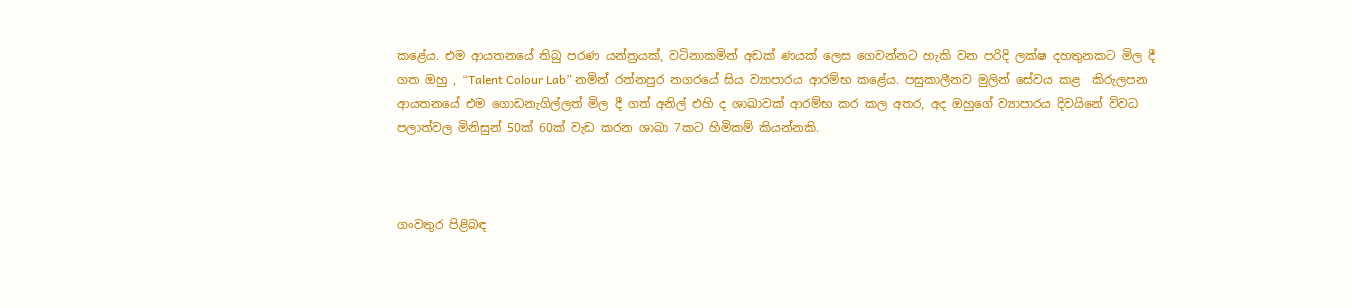කළේය. එම ආයතනයේ තිබු පරණ යන්ත්‍රයක්, වටිනාකමින් අඩක් ණයක් ලෙස ගෙවන්නට හැකි වන පරිදි ලක්ෂ දහතුනකට මිල දී  ගත ඔහු , “Talent Colour Lab” නමින් රත්නපුර නගරයේ සිය ව්‍යාපාරය ආරම්භ කළේය. පසුකාලීනව මුලින් සේවය කළ  කිරුලපන ආයතනයේ එම ගොඩනැගිල්ලත් මිල දී ගත් අනිල් එහි ද ශාඛාවක් ආරම්භ කර කල අතර, අද ඔහුගේ ව්‍යාපාරය දිවයිනේ විවධ පලාත්වල මිනිසුන් 50ක් 60ක් වැඩ කරන ශාඛා 7කට හිමිකම් කියන්නකි.



ගංවතුර පිළිබඳ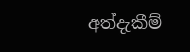අත්දැකීම්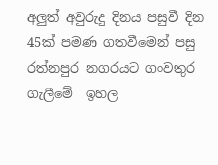අලුත් අවුරුදු දිනය පසුවී දින 45ක් පමණ ගතවීමෙන් පසු රත්නපුර නගරයට ගංවතුර ගැලීමේ  ඉහල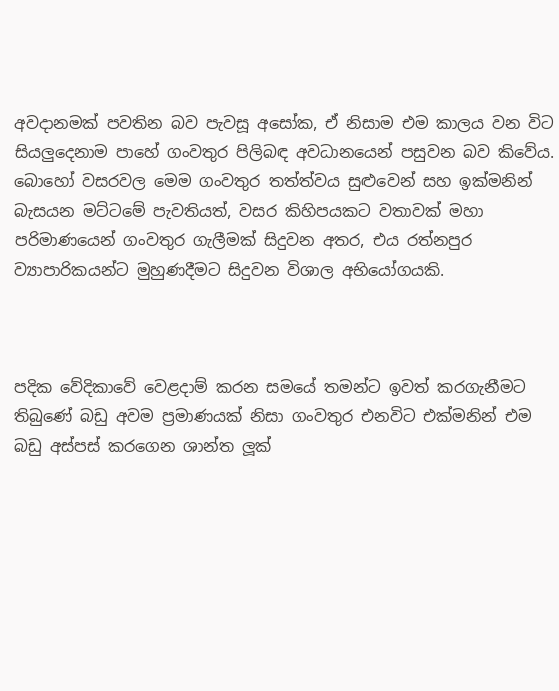අවදානමක් පවතින බව පැවසූ අසෝක, ඒ නිසාම එම කාලය වන විට සියලුදෙනාම පාහේ ගංවතුර පිලිබඳ අවධානයෙන් පසුවන බව කිවේය. බොහෝ වසරවල මෙම ගංවතුර තත්ත්වය සුළුවෙන් සහ ඉක්මනින් බැසයන මට්ටමේ පැවතියත්, වසර කිහිපයකට වතාවක් මහා පරිමාණයෙන් ගංවතුර ගැලීමක් සිදුවන අතර, එය රත්නපුර ව්‍යාපාරිකයන්ට මුහුණදීමට සිදුවන විශාල අභියෝගයකි.



පදික වේදිකාවේ වෙළදාම් කරන සමයේ තමන්ට ඉවත් කරගැනීමට තිබුණේ බඩු අවම ප්‍රමාණයක් නිසා ගංවතුර එනවිට එක්මනින් එම බඩු අස්පස් කරගෙන ශාන්ත ලූක්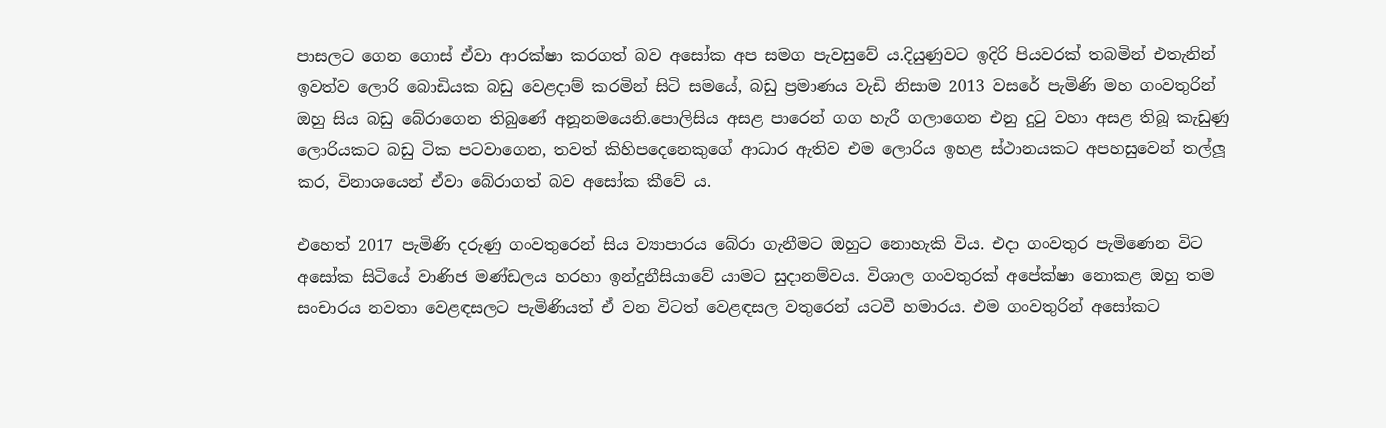පාසලට ගෙන ගොස් ඒවා ආරක්ෂා කරගත් බව අසෝක අප සමග පැවසුවේ ය.දියුණුවට ඉදිරි පියවරක් තබමින් එතැනින් ඉවත්ව ලොරි බොඩියක බඩු වෙළදාම් කරමින් සිටි සමයේ, බඩු ප්‍රමාණය වැඩි නිසාම 2013 වසරේ පැමිණි මහ ගංවතුරින් ඔහු සිය බඩු බේරාගෙන තිබුණේ අනූනමයෙනි.පොලිසිය අසළ පාරෙන් ගග හැරී ගලාගෙන එනු දුටු වහා අසළ තිබූ කැඩුණු ලොරියකට බඩු ටික පටවාගෙන, තවත් කිහිපදෙනෙකුගේ ආධාර ඇතිව එම ලොරිය ඉහළ ස්ථානයකට අපහසුවෙන් තල්ලූ කර, විනාශයෙන් ඒවා බේරාගත් බව අසෝක කීවේ ය.

එහෙත් 2017 පැමිණි දරුණු ගංවතුරෙන් සිය ව්‍යාපාරය බේරා ගැනීමට ඔහුට නොහැකි විය. එදා ගංවතුර පැමිණෙන විට අසෝක සිටියේ වාණිජ මණ්ඩලය හරහා ඉන්දුනීසියාවේ යාමට සුදානම්වය. විශාල ගංවතුරක් අපේක්ෂා නොකළ ඔහු තම සංචාරය නවතා වෙළඳසලට පැමිණියත් ඒ වන විටත් වෙළඳසල වතුරෙන් යටවී හමාරය. එම ගංවතුරින් අසෝකට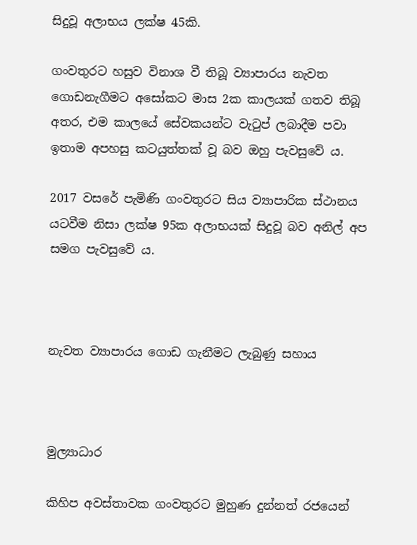සිදුවූ අලාභය ලක්ෂ 45කි.

ගංවතුරට හසුව විනාශ වී තිබූ ව්‍යාපාරය නැවත ගොඩනැගීමට අසෝකට මාස 2ක කාලයක් ගතව තිබූ අතර, එම කාලයේ සේවකයන්ට වැටුප් ලබාදීම පවා ඉතාම අපහසු කටයුත්තක් වූ බව ඔහු පැවසුවේ ය.

2017 වසරේ පැමිණි ගංවතුරට සිය ව්‍යාපාරික ස්ථානය යටවීම නිසා ලක්ෂ 95ක අලාභයක් සිදුවූ බව අනිල් අප සමග පැවසුවේ ය.



නැවත ව්‍යාපාරය ගොඩ ගැනීමට ලැබුණු සහාය



මුල්‍යාධාර

කිහිප අවස්තාවක ගංවතුරට මුහුණ දුන්නත් රජයෙන්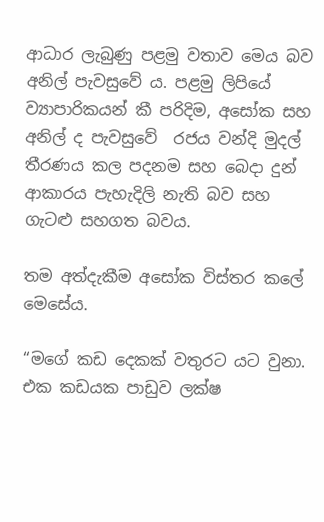ආධාර ලැබුණු පළමු වතාව මෙය බව අනිල් පැවසුවේ ය. පළමු ලිපියේ ව්‍යාපාරිකයන් කී පරිදිම, අසෝක සහ අනිල් ද පැවසුවේ  රජය වන්දි මුදල් තීරණය කල පදනම සහ බෙදා දුන් ආකාරය පැහැදිලි නැති බව සහ ගැටළු සහගත බවය.

තම අත්දැකීම අසෝක විස්තර කලේ මෙසේය.

“මගේ කඩ දෙකක් වතුරට යට වුනා. එක කඩයක පාඩුව ලක්ෂ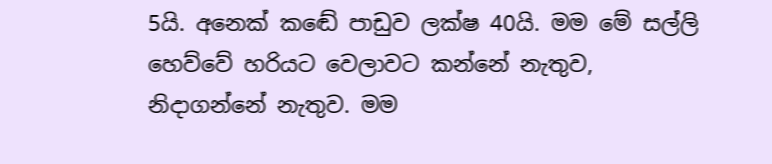5යි. අනෙක් කඬේ පාඩුව ලක්ෂ 40යි. මම මේ සල්ලි හෙව්වේ හරියට වෙලාවට කන්නේ නැතුව, නිදාගන්නේ නැතුව. මම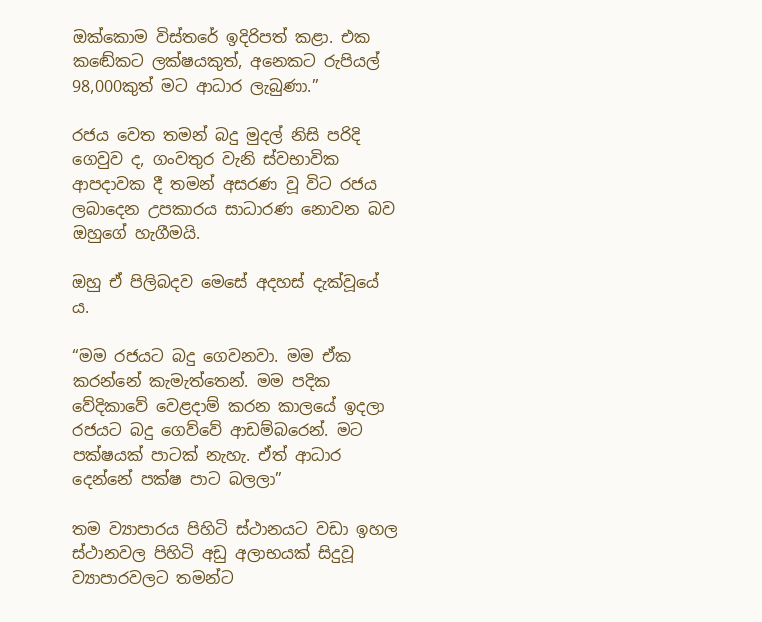ඔක්කොම විස්තරේ ඉදිරිපත් කළා. එක කඬේකට ලක්ෂයකුත්, අනෙකට රුපියල් 98,000කුත් මට ආධාර ලැබුණා.”

රජය වෙත තමන් බදු මුදල් නිසි පරිදි ගෙවුව ද, ගංවතුර වැනි ස්වභාවික ආපදාවක දී තමන් අසරණ වූ විට රජය ලබාදෙන උපකාරය සාධාරණ නොවන බව ඔහුගේ හැගීමයි.

ඔහු ඒ පිලිබදව මෙසේ අදහස් දැක්වූයේ ය.

“මම රජයට බදු ගෙවනවා. මම ඒක කරන්නේ කැමැත්තෙන්. මම පදික වේදිකාවේ වෙළදාම් කරන කාලයේ ඉදලා රජයට බදු ගෙව්වේ ආඩම්බරෙන්. මට පක්ෂයක් පාටක් නැහැ. ඒත් ආධාර දෙන්නේ පක්ෂ පාට බලලා”

තම ව්‍යාපාරය පිහිටි ස්ථානයට වඩා ඉහල ස්ථානවල පිහිටි අඩු අලාභයක් සිදුවූ ව්‍යාපාරවලට තමන්ට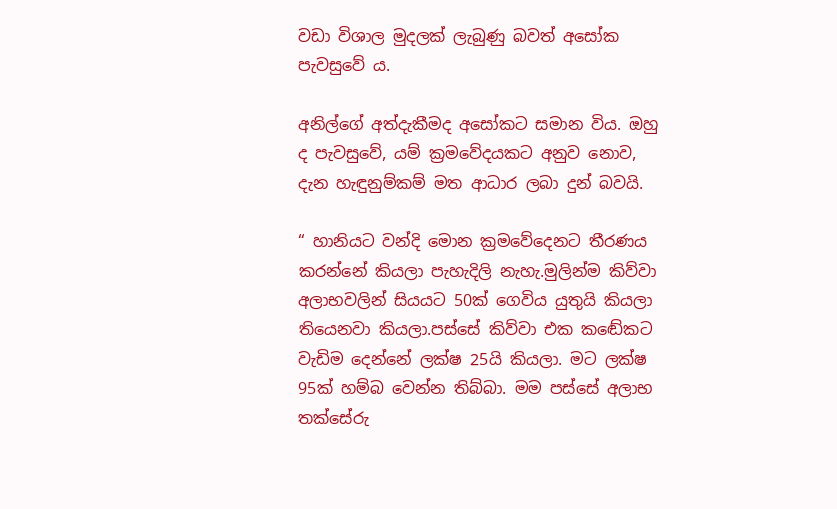වඩා විශාල මුදලක් ලැබුණු බවත් අසෝක පැවසුවේ ය.

අනිල්ගේ අත්දැකීමද අසෝකට සමාන විය. ඔහු ද පැවසුවේ, යම් ක්‍රමවේදයකට අනුව නොව, දැන හැඳුනුම්කම් මත ආධාර ලබා දුන් බවයි.

“ හානියට වන්දි මොන ක්‍රමවේදෙනට තීරණය කරන්නේ කියලා පැහැදිලි නැහැ.මුලින්ම කිව්වා අලාභවලින් සියයට 50ක් ගෙවිය යුතුයි කියලා තියෙනවා කියලා.පස්සේ කිව්වා එක කඬේකට වැඩිම දෙන්නේ ලක්ෂ 25යි කියලා. මට ලක්ෂ 95ක් හම්බ වෙන්න තිබ්බා. මම පස්සේ අලාභ තක්සේරු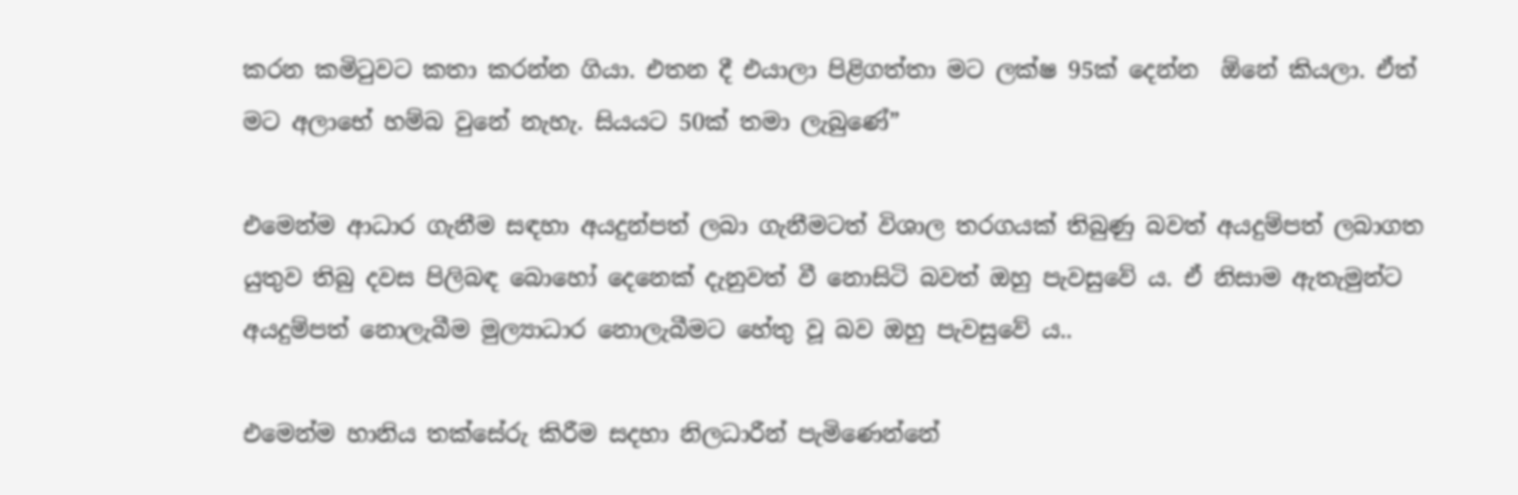කරන කමිටුවට කතා කරන්න ගියා. එතන දී එයාලා පිළිගත්තා මට ලක්ෂ 95ක් දෙන්න  ඕනේ කියලා. ඒත් මට අලාභේ හම්බ වුනේ නැහැ. සියයට 50ක් තමා ලැබුණේ”

එමෙන්ම ආධාර ගැනීම සඳහා අයදුන්පත් ලබා ගැනීමටත් විශාල තරගයක් තිබුණු බවත් අයදුම්පත් ලබාගත යුතුව තිබු දවස පිලිබඳ බොහෝ දෙනෙක් දැනුවත් වී නොසිටි බවත් ඔහු පැවසුවේ ය. ඒ නිසාම ඇතැමුන්ට  අයදුම්පත් නොලැබීම මුල්‍යාධාර නොලැබීමට හේතු වූ බව ඔහු පැවසුවේ ය..

එමෙන්ම හානිය තක්සේරු කිරීම සදහා නිලධාරීන් පැමිණෙන්නේ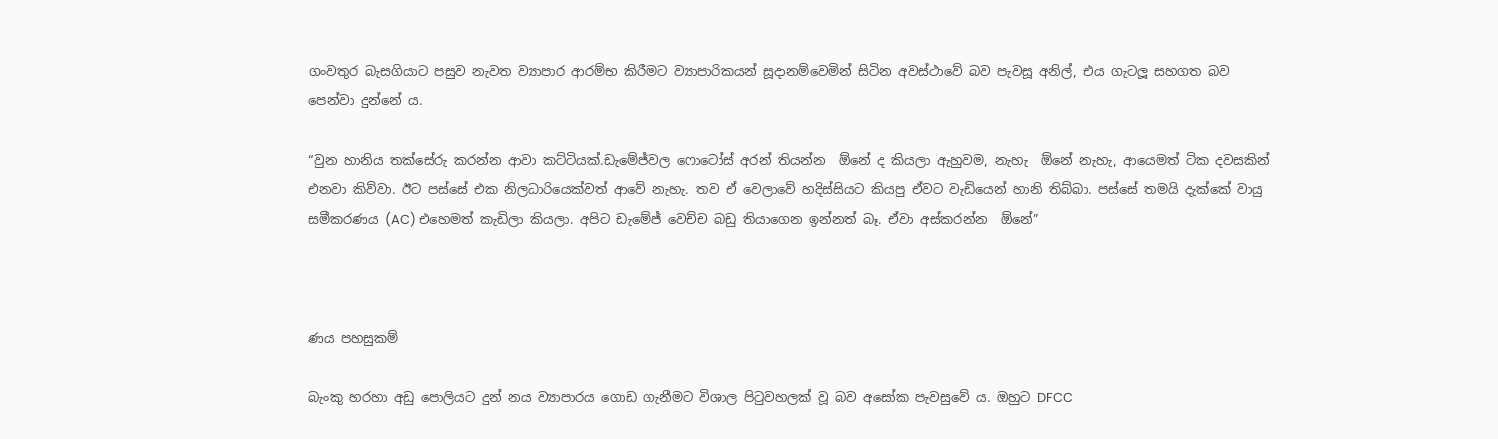ගංවතුර බැසගියාට පසුව නැවත ව්‍යාපාර ආරම්භ කිරීමට ව්‍යාපාරිකයන් සූදානම්වෙමින් සිටින අවස්ථාවේ බව පැවසූ අනිල්, එය ගැටලූ සහගත බව පෙන්වා දුන්නේ ය.

“වුන හානිය තක්සේරු කරන්න ආවා කට්ටියක්.ඩැමේජ්වල ෆොටෝස් අරන් තියන්න  ඕනේ ද කියලා ඇහුවම, නැහැ  ඕනේ නැහැ, ආයෙමත් ටික දවසකින් එනවා කිව්වා. ඊට පස්සේ එක නිලධාරියෙක්වත් ආවේ නැහැ. තව ඒ වෙලාවේ හදිස්සියට කියපු ඒවට වැඩියෙන් හානි තිබ්බා. පස්සේ තමයි දැක්කේ වායු සමීකරණය (AC) එහෙමත් කැඩිලා කියලා. අපිට ඩැමේජ් වෙච්ච බඩු තියාගෙන ඉන්නත් බෑ. ඒවා අස්කරන්න  ඕනේ”



ණය පහසුකම්

බැංකු හරහා අඩු පොලියට දුන් නය ව්‍යාපාරය ගොඩ ගැනීමට විශාල පිටුවහලක් වූ බව අසෝක පැවසුවේ ය. ඔහුට DFCC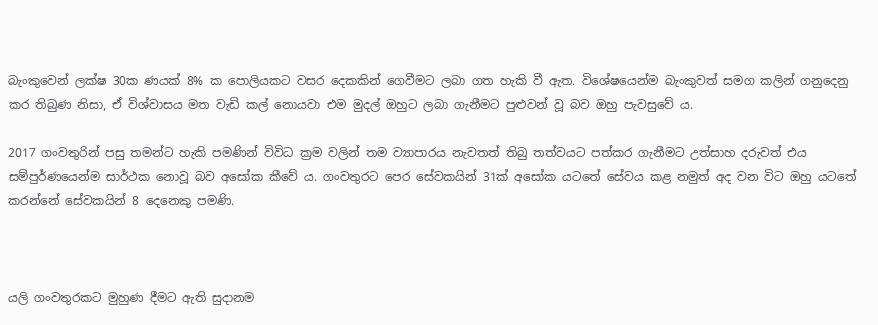බැංකුවෙන් ලක්ෂ 30ක ණයක් 8% ක පොලියකට වසර දෙකකින් ගෙවීමට ලබා ගත හැකි වී ඇත. විශේෂයෙන්ම බැංකුවත් සමග කලින් ගනුදෙනු කර තිබුණ නිසා, ඒ විශ්වාසය මත වැඩි කල් නොයවා එම මුදල් ඔහුට ලබා ගැනීමට පුළුවන් වූ බව ඔහු පැවසුවේ ය.

2017 ගංවතුරින් පසු තමන්ට හැකි පමණින් විවිධ ක්‍රම වලින් තම ව්‍යාපාරය නැවතත් තිබු තත්වයට පත්කර ගැනීමට උත්සාහ දරුවත් එය සම්පුර්ණයෙන්ම සාර්ථක නොවූ බව අසෝක කීවේ ය. ගංවතුරට පෙර සේවකයින් 31ක් අසෝක යටතේ සේවය කළ නමුත් අද වන විට ඔහු යටතේ කරන්නේ සේවකයින් 8 දෙනෙකු පමණි.



යලි ගංවතුරකට මුහුණ දීමට ඇති සුදානම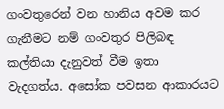ගංවතුරෙන් වන හානිය අවම කර ගැනීමට නම් ගංවතුර පිලිබඳ කල්තියා දැනුවත් වීම ඉතා වැදගත්ය. අසෝක පවසන ආකාරයට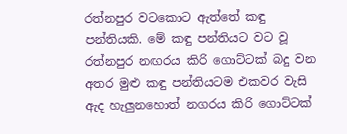රත්නපුර වටකොට ඇත්තේ කඳු පන්තියකි. මේ කඳු පන්තියට වට වූ රත්නපුර නඟරය කිරි ගොට්ටක් බදු වන අතර මුළු කඳු පන්තියටම එකවර වැසි ඇද හැලුනහොත් නගරය කිරි ගොට්ටක්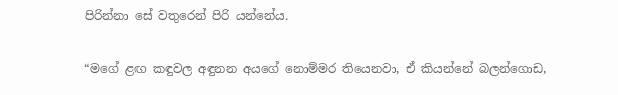පිරින්නා සේ වතුරෙන් පිරි යන්නේය.

“මගේ ළඟ කඳුවල අඳුනන අයගේ නොම්මර තියෙනවා, ඒ කියන්නේ බලන්ගොඩ,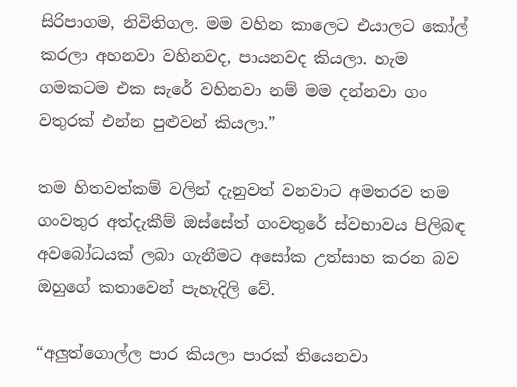සිරිපාගම, නිවිතිගල. මම වහින කාලෙට එයාලට කෝල් කරලා අහනවා වහිනවද, පායනවද කියලා. හැම ගමකටම එක සැරේ වහිනවා නම් මම දන්නවා ගං වතුරක් එන්න පුළුවන් කියලා.”

තම හිතවත්කම් වලින් දැනුවත් වනවාට අමතරව තම ගංවතුර අත්දැකීම් ඔස්සේත් ගංවතුරේ ස්වභාවය පිලිබඳ අවබෝධයක් ලබා ගැනීමට අසෝක උත්සාහ කරන බව ඔහුගේ කතාවෙන් පැහැදිලි වේ.

“අලුත්ගොල්ල පාර කියලා පාරක් තියෙනවා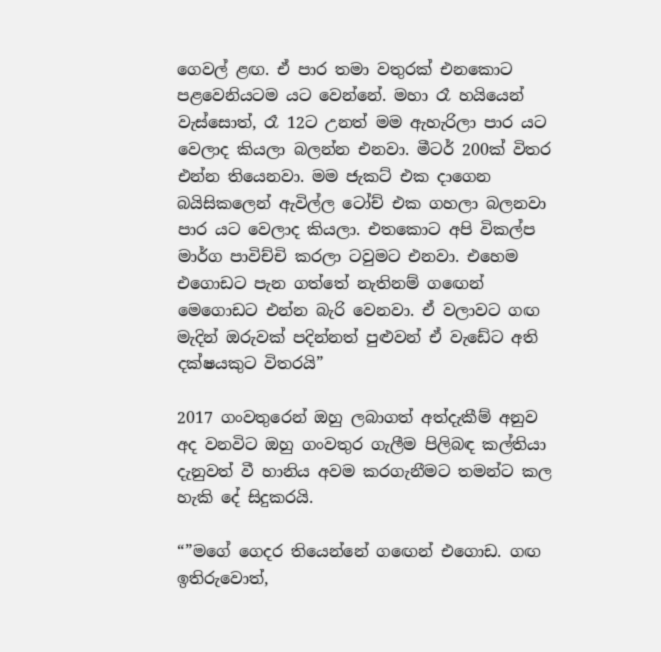ගෙවල් ළඟ. ඒ පාර තමා වතුරක් එනකොට පළවෙනියටම යට වෙන්නේ. මහා රෑ හයියෙන් වැස්සොත්, රෑ 12ට උනත් මම ඇහැරිලා පාර යට වෙලාද කියලා බලන්න එනවා. මීටර් 200ක් විතර එන්න තියෙනවා. මම ජැකට් එක දාගෙන බයිසිකලෙන් ඇවිල්ල ටෝච් එක ගහලා බලනවා පාර යට වෙලාද කියලා. එතකොට අපි විකල්ප මාර්ග පාවිච්චි කරලා ටවුමට එනවා. එහෙම එගොඩට පැන ගත්තේ නැතිනම් ගඟෙන් මෙගොඩට එන්න බැරි වෙනවා. ඒ වලාවට ගඟ මැදින් ඔරුවක් පදින්නත් පුළුවන් ඒ වැඩේට අති දක්ෂයකුට විතරයි”

2017 ගංවතුරෙන් ඔහු ලබාගත් අත්දැකීම් අනුව අද වනවිට ඔහු ගංවතුර ගැලීම පිලිබඳ කල්තියා දැනුවත් වී හානිය අවම කරගැනීමට තමන්ට කල හැකි දේ සිදුකරයි.

“”මගේ ගෙදර තියෙන්නේ ගඟෙන් එගොඩ. ගඟ ඉතිරුවොත්,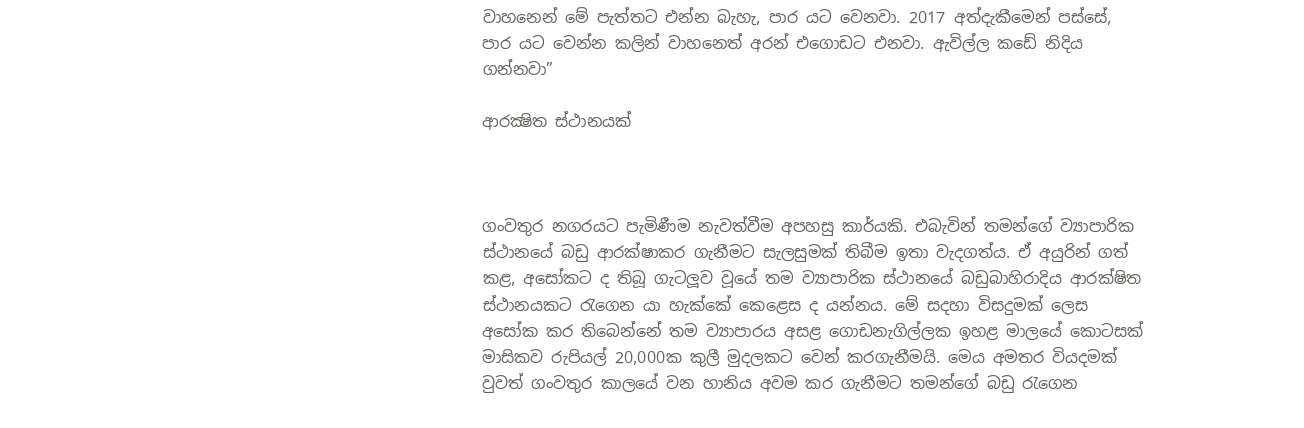වාහනෙන් මේ පැත්තට එන්න බැහැ, පාර යට වෙනවා. 2017 අත්දැකීමෙන් පස්සේ, පාර යට වෙන්න කලින් වාහනෙත් අරන් එගොඩට එනවා. ඇවිල්ල කඩේ නිදිය ගන්නවා”

ආරක්‍ෂිත ස්ථානයක්



ගංවතුර නගරයට පැමිණීම නැවත්වීම අපහසු කාර්යකි. එබැවින් තමන්ගේ ව්‍යාපාරික ස්ථානයේ බඩු ආරක්ෂාකර ගැනීමට සැලසුමක් තිබීම ඉතා වැදගත්ය. ඒ අයුරින් ගත් කළ, අසෝකට ද තිබූ ගැටලූව වූයේ තම ව්‍යාපාරික ස්ථානයේ බඩුබාහිරාදිය ආරක්ෂිත ස්ථානයකට රැගෙන යා හැක්කේ කෙළෙස ද යන්නය. මේ සදහා විසදුමක් ලෙස අසෝක කර තිබෙන්නේ තම ව්‍යාපාරය අසළ ගොඩනැගිල්ලක ඉහළ මාලයේ කොටසක් මාසිකව රුපියල් 20,000ක කුලී මුදලකට වෙන් කරගැනීමයි. මෙය අමතර වියදමක් වුවත් ගංවතුර කාලයේ වන හානිය අවම කර ගැනීමට තමන්ගේ බඩු රැගෙන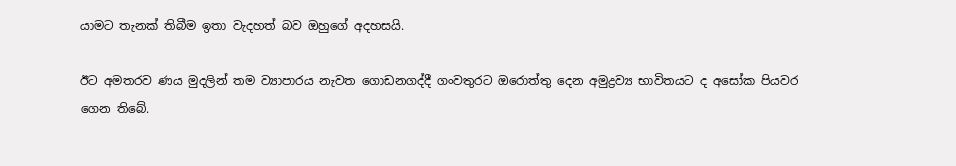යාමට තැනක් තිබීම ඉතා වැදහත් බව ඔහුගේ අදහසයි.

ඊට අමතරව ණය මුදලින් තම ව්‍යාපාරය නැවත ගොඩනගද්දී ගංවතුරට ඔරොත්තු දෙන අමුද්‍රව්‍ය භාවිතයට ද අසෝක පියවර ගෙන තිබේ.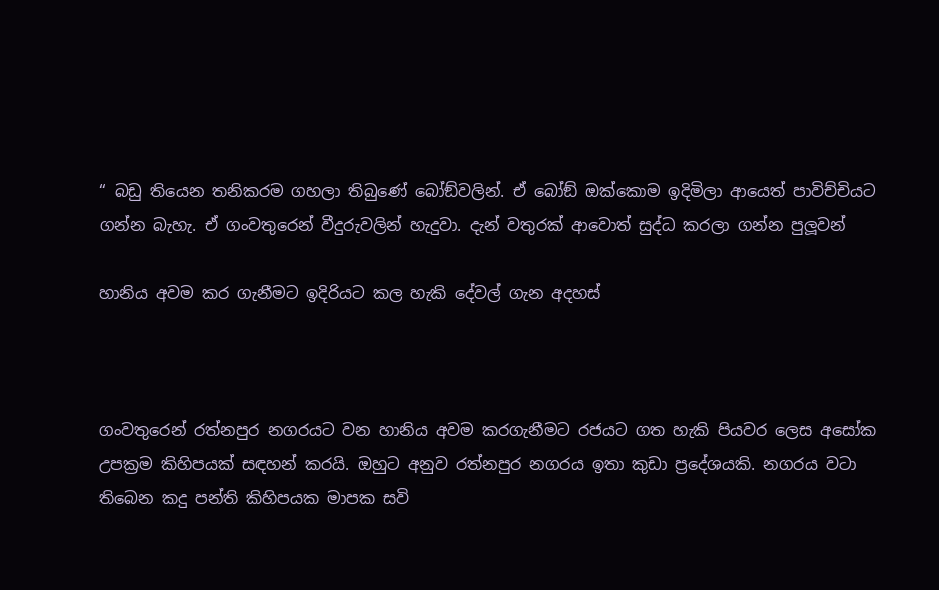“ බඩු තියෙන තනිකරම ගහලා තිබුණේ බෝඞ්වලින්. ඒ බෝඞ් ඔක්කොම ඉදිමිලා ආයෙත් පාවිච්චියට ගන්න බැහැ. ඒ ගංවතුරෙන් වීදුරුවලින් හැදුවා. දැන් වතුරක් ආවොත් සුද්ධ කරලා ගන්න පුලූවන්

හානිය අවම කර ගැනීමට ඉදිරියට කල හැකි දේවල් ගැන අදහස්



ගංවතුරෙන් රත්නපුර නගරයට වන හානිය අවම කරගැනීමට රජයට ගත හැකි පියවර ලෙස අසෝක උපක්‍රම කිහිපයක් සඳහන් කරයි. ඔහුට අනුව රත්නපුර නගරය ඉතා කුඩා ප්‍රදේශයකි. නගරය වටා තිබෙන කදු පන්ති කිහිපයක මාපක සවි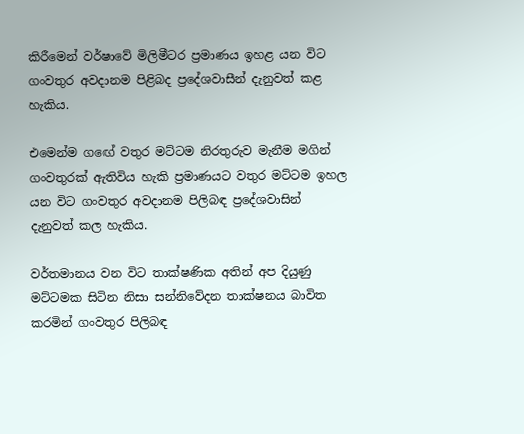කිරීමෙන් වර්ෂාවේ මිලිමීටර ප්‍රමාණය ඉහළ යන විට ගංවතුර අවදානම පිළිබද ප්‍රදේශවාසීන් දැනුවත් කළ හැකිය.

එමෙන්ම ගඟේ වතුර මට්ටම නිරතුරුව මැනීම මගින් ගංවතුරක් ඇතිවිය හැකි ප්‍රමාණයට වතුර මට්ටම ඉහල යන විට ගංවතුර අවදානම පිලිබඳ ප්‍රදේශවාසින් දැනුවත් කල හැකිය.

වර්තමානය වන විට තාක්ෂණික අතින් අප දියුණු මට්ටමක සිටින නිසා සන්නිවේදන තාක්ෂනය බාවිත කරමින් ගංවතුර පිලිබඳ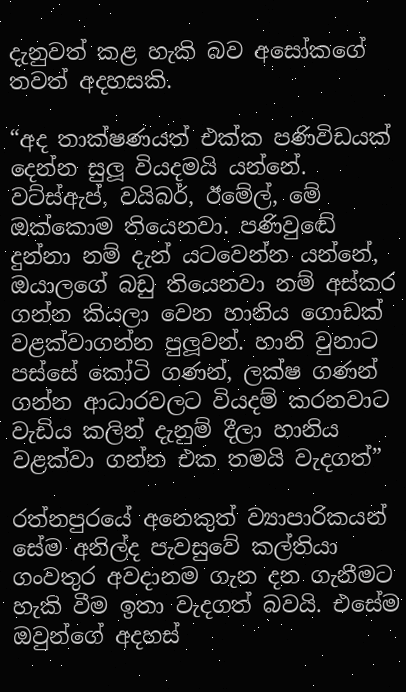දැනුවත් කළ හැකි බව අසෝකගේ තවත් අදහසකි.

“අද තාක්ෂණයත් එක්ක පණිවිඩයක් දෙන්න සුලූ වියදමයි යන්නේ. වට්ස්ඇප්, වයිබර්, ඊමේල්, මේ ඔක්කොම තියෙනවා. පණිවුඬේ දුන්නා නම් දැන් යටවෙන්න යන්නේ, ඔයාලගේ බඩු තියෙනවා නම් අස්කර ගන්න කියලා වෙන හානිය ගොඩක් වළක්වාගන්න පුලූවන්. හානි වුනාට පස්සේ කෝටි ගණන්, ලක්ෂ ගණන් ගන්න ආධාරවලට වියදම් කරනවාට වැඩිය කලින් දැනුම් දීලා හානිය වළක්වා ගන්න එක තමයි වැදගත්”

රත්නපුරයේ අනෙකුත් ව්‍යාපාරිකයන් සේම අනිල්ද පැවසුවේ කල්තියා ගංවතුර අවදානම ගැන දන ගැනීමට හැකි වීම ඉතා වැදගත් බවයි. එසේම ඔවුන්ගේ අදහස්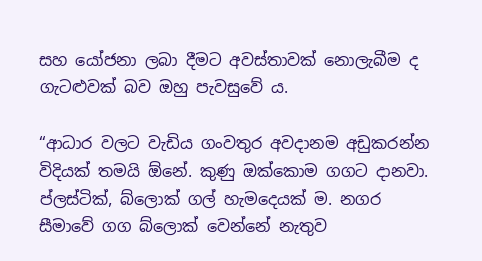සහ යෝජනා ලබා දීමට අවස්තාවක් නොලැබීම ද ගැටළුවක් බව ඔහු පැවසුවේ ය.

“ආධාර වලට වැඩිය ගංවතුර අවදානම අඩුකරන්න විදියක් තමයි ඕනේ. කුණු ඔක්කොම ගගට දානවා. ප්ලස්ටික්, බ්ලොක් ගල් හැමදෙයක් ම. නගර සීමාවේ ගග බ්ලොක් වෙන්නේ නැතුව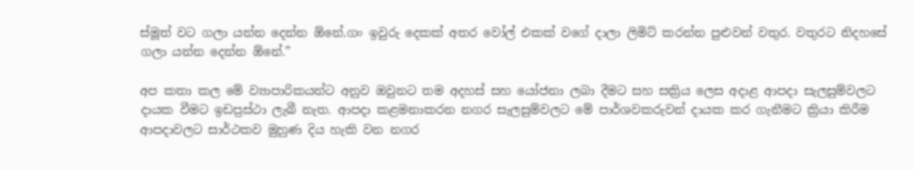ස්මූත් වට ගලා යන්න දෙන්න ඕනේ.ගං ඉවුරු දෙකක් අතර වෝල් එකක් වගේ දාලා ලිමිට් කරන්න පුළුවන් වතුර. වතුරට නිදහසේ ගලා යන්න දෙන්න ඕනේ.”

අප කතා කල මේ ව්‍යාපාරිකයන්ට අනුව ඔවුනට තම අදහස් සහ යෝජනා ලබා දීමට සහ සක්‍රිය ලෙස අදාළ ආපදා සැලසුම්වලට දායක වීමට ඉඩප්‍රස්ථා ලැබී නැත. ආපදා කළමනාකරන නගර සැලසුම්වලට මේ පාර්ශවකරුවන් දායක කර ගැනීමට ක්‍රියා කිරීම ආපදාවලට සාර්ථකව මුහුණ දිය හැකි වන නගර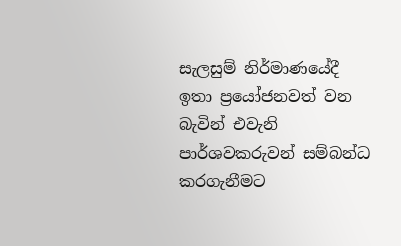සැලසුම් නිර්මාණයේදී ඉතා ප්‍රයෝජනවත් වන බැවින් එවැනි පාර්ශවකරුවන් සම්බන්ධ කරගැනීමට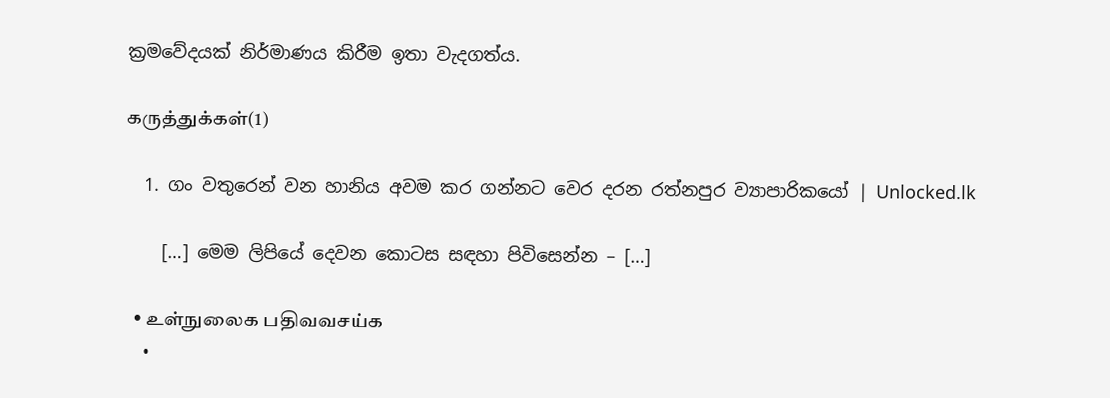ක්‍රමවේදයක් නිර්මාණය කිරීම ඉතා වැදගත්ය.

கருத்துக்கள்(1)

  1. ගං වතුරෙන් වන හානිය අවම කර ගන්නට වෙර දරන රත්නපුර ව්‍යාපාරිකයෝ | Unlocked.lk

    […] මෙම ලිපියේ දෙවන කොටස සඳහා පිවිසෙන්න – […]

  • உள்நுலைக பதிவவசய்க
  •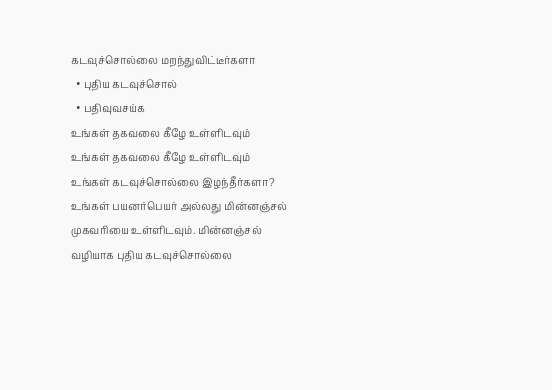கடவுச்சொல்லை மறந்துவிட்டீர்களா
  • புதிய கடவுச்சொல்
  • பதிவுவசய்க
உங்கள் தகவலை கீழே உள்ளிடவும்
உங்கள் தகவலை கீழே உள்ளிடவும்
உங்கள் கடவுச்சொல்லை இழந்தீர்களா? உங்கள் பயனர்பெயர் அல்லது மின்னஞ்சல் முகவரியை உள்ளிடவும். மின்னஞ்சல் வழியாக புதிய கடவுச்சொல்லை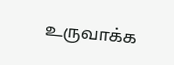உருவாக்க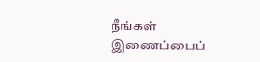நீங்கள் இணைப்பைப்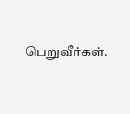பெறுவீர்கள்.